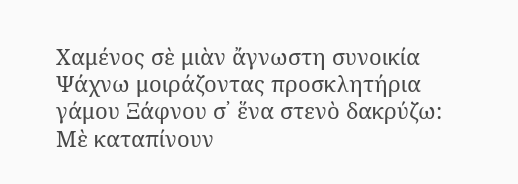Χαμένος σὲ μιὰν ἄγνωστη συνοικία Ψάχνω μοιράζοντας προσκλητήρια γάμου Ξάφνου σ᾽ ἕνα στενὸ δακρύζω: Μὲ καταπίνουν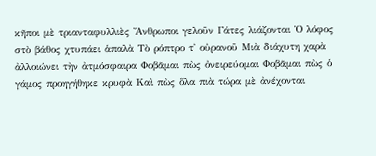κῆποι μὲ τριανταφυλλιὲς Ἄνθρωποι γελοῦν Γάτες λιάζονται Ὁ λόφος στὸ βάθος χτυπάει ἁπαλὰ Τὸ ρόπτρο τ᾽ οὐρανοῦ Μιὰ διάχυτη χαρὰ ἀλλοιώνει τὴν ἀτμόσφαιρα Φοβᾶμαι πὼς ὀνειρεύομαι Φοβᾶμαι πὼς ὁ γάμος προηγήθηκε κρυφὰ Καὶ πὼς ὅλα πιὰ τώρα μὲ ἀνέχονται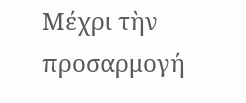Μέχρι τὴν προσαρμογή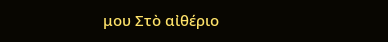μου Στὸ αἰθέριο